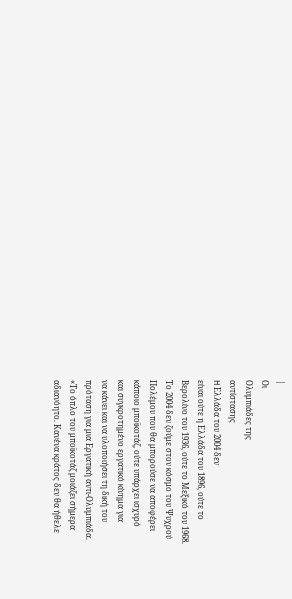|
Οι
Ολυμπιάδες της
αντίστασης
H Ελλάδα του 2004 δεν
είναι ούτε η Ελλάδα του 1896, ούτε το
Βερολίνο του 1936, ούτε το Μεξικό του 1968.
Το 2004 δεν ζούμε στον κόσμο του Ψυχρού
Πολέμου που θα μπορούσε να αποφέρει
κάποιο μποϊκοτάζ, ούτε υπάρχει ισχυρό
και συγκροτημένο εργατικό κίνημα για
να κάνει και να υλοποιήσει τη δική του
πρόταση για μια Εργατική αντι-Ολυμπιάδα.
«Το όπλο του μποϊκοτάζ μοιάζει σήμερα
αδιανόητο. Κανένα κράτος δεν θα ήθελε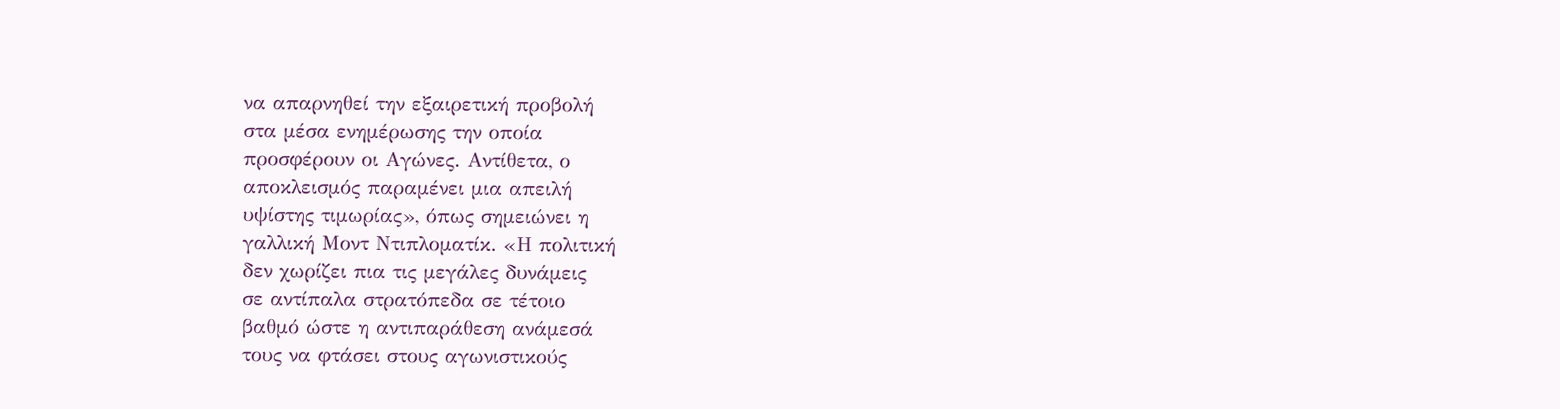να απαρνηθεί την εξαιρετική προβολή
στα μέσα ενημέρωσης την οποία
προσφέρουν οι Αγώνες. Αντίθετα, ο
αποκλεισμός παραμένει μια απειλή
υψίστης τιμωρίας», όπως σημειώνει η
γαλλική Μοντ Ντιπλοματίκ. «Η πολιτική
δεν χωρίζει πια τις μεγάλες δυνάμεις
σε αντίπαλα στρατόπεδα σε τέτοιο
βαθμό ώστε η αντιπαράθεση ανάμεσά
τους να φτάσει στους αγωνιστικούς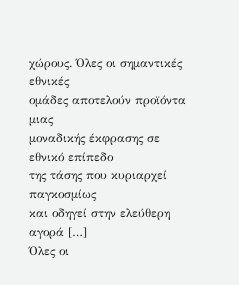χώρους. Όλες οι σημαντικές εθνικές
ομάδες αποτελούν προϊόντα μιας
μοναδικής έκφρασης σε εθνικό επίπεδο
της τάσης που κυριαρχεί παγκοσμίως
και οδηγεί στην ελεύθερη αγορά […]
Όλες οι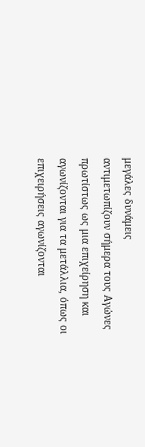μεγάλες δυνάμεις
αντιμετωπίζουν σήμερα τους Αγώνες
πρωτίστως ως μια επιχείρηση και
αγωνίζονται για τα μετάλλια, όπως οι
επιχειρήσεις αγωνίζονται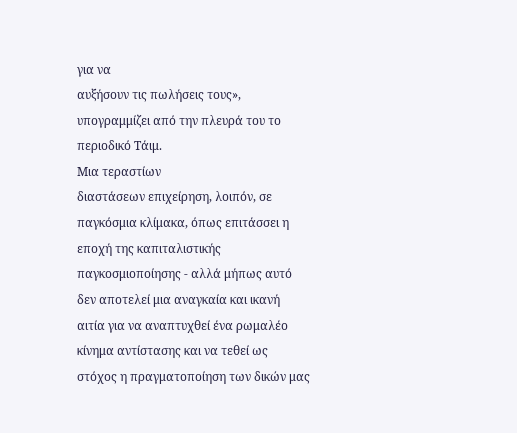για να
αυξήσουν τις πωλήσεις τους»,
υπογραμμίζει από την πλευρά του το
περιοδικό Τάιμ.
Μια τεραστίων
διαστάσεων επιχείρηση, λοιπόν, σε
παγκόσμια κλίμακα, όπως επιτάσσει η
εποχή της καπιταλιστικής
παγκοσμιοποίησης - αλλά μήπως αυτό
δεν αποτελεί μια αναγκαία και ικανή
αιτία για να αναπτυχθεί ένα ρωμαλέο
κίνημα αντίστασης και να τεθεί ως
στόχος η πραγματοποίηση των δικών μας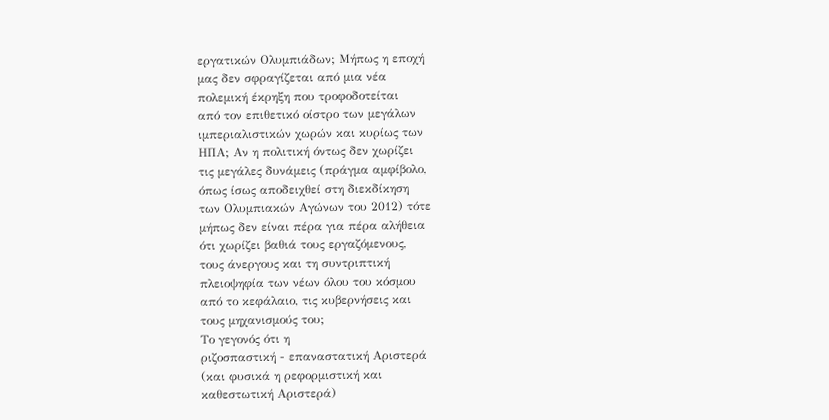εργατικών Ολυμπιάδων; Μήπως η εποχή
μας δεν σφραγίζεται από μια νέα
πολεμική έκρηξη που τροφοδοτείται
από τον επιθετικό οίστρο των μεγάλων
ιμπεριαλιστικών χωρών και κυρίως των
ΗΠΑ; Αν η πολιτική όντως δεν χωρίζει
τις μεγάλες δυνάμεις (πράγμα αμφίβολο,
όπως ίσως αποδειχθεί στη διεκδίκηση
των Ολυμπιακών Αγώνων του 2012) τότε
μήπως δεν είναι πέρα για πέρα αλήθεια
ότι χωρίζει βαθιά τους εργαζόμενους,
τους άνεργους και τη συντριπτική
πλειοψηφία των νέων όλου του κόσμου
από το κεφάλαιο, τις κυβερνήσεις και
τους μηχανισμούς του;
Το γεγονός ότι η
ριζοσπαστική - επαναστατική Αριστερά
(και φυσικά η ρεφορμιστική και
καθεστωτική Αριστερά)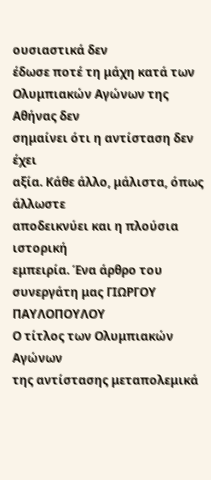ουσιαστικά δεν
έδωσε ποτέ τη μάχη κατά των
Ολυμπιακών Αγώνων της Αθήνας δεν
σημαίνει ότι η αντίσταση δεν έχει
αξία. Κάθε άλλο, μάλιστα, όπως άλλωστε
αποδεικνύει και η πλούσια ιστορική
εμπειρία. Ένα άρθρο του συνεργάτη μας ΓΙΩΡΓΟΥ ΠΑΥΛΟΠΟΥΛΟΥ
Ο τίτλος των Ολυμπιακών Αγώνων
της αντίστασης μεταπολεμικά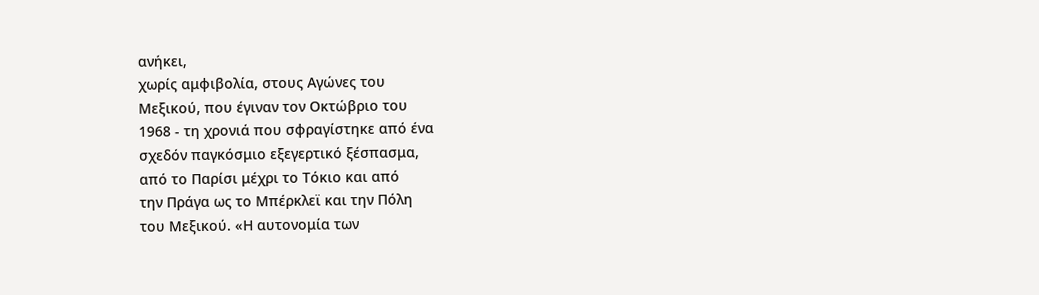ανήκει,
χωρίς αμφιβολία, στους Αγώνες του
Μεξικού, που έγιναν τον Οκτώβριο του
1968 - τη χρονιά που σφραγίστηκε από ένα
σχεδόν παγκόσμιο εξεγερτικό ξέσπασμα,
από το Παρίσι μέχρι το Τόκιο και από
την Πράγα ως το Μπέρκλεϊ και την Πόλη
του Μεξικού. «Η αυτονομία των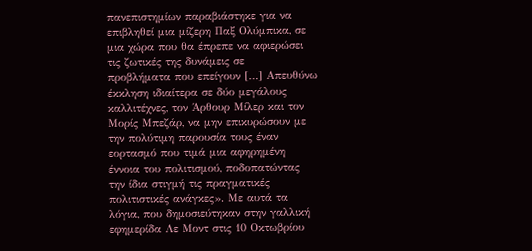πανεπιστημίων παραβιάστηκε για να
επιβληθεί μια μίζερη Παξ Ολύμπικα, σε
μια χώρα που θα έπρεπε να αφιερώσει
τις ζωτικές της δυνάμεις σε
προβλήματα που επείγουν […] Απευθύνω
έκκληση ιδιαίτερα σε δύο μεγάλους
καλλιτέχνες, τον Άρθουρ Μίλερ και τον
Μορίς Μπεζάρ, να μην επικυρώσουν με
την πολύτιμη παρουσία τους έναν
εορτασμό που τιμά μια αφηρημένη
έννοια του πολιτισμού, ποδοπατώντας
την ίδια στιγμή τις πραγματικές
πολιτιστικές ανάγκες». Με αυτά τα
λόγια, που δημοσιεύτηκαν στην γαλλική
εφημερίδα Λε Μοντ στις 10 Οκτωβρίου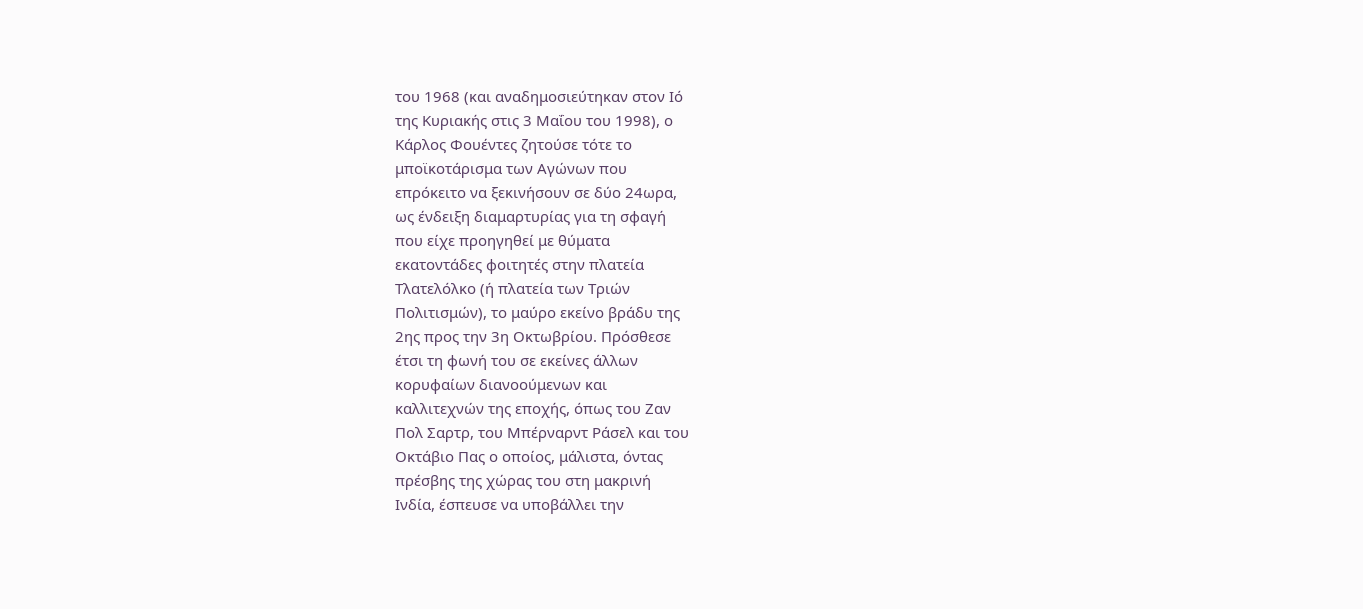του 1968 (και αναδημοσιεύτηκαν στον Ιό
της Κυριακής στις 3 Μαΐου του 1998), ο
Κάρλος Φουέντες ζητούσε τότε το
μποϊκοτάρισμα των Αγώνων που
επρόκειτο να ξεκινήσουν σε δύο 24ωρα,
ως ένδειξη διαμαρτυρίας για τη σφαγή
που είχε προηγηθεί με θύματα
εκατοντάδες φοιτητές στην πλατεία
Τλατελόλκο (ή πλατεία των Τριών
Πολιτισμών), το μαύρο εκείνο βράδυ της
2ης προς την 3η Οκτωβρίου. Πρόσθεσε
έτσι τη φωνή του σε εκείνες άλλων
κορυφαίων διανοούμενων και
καλλιτεχνών της εποχής, όπως του Ζαν
Πολ Σαρτρ, του Μπέρναρντ Ράσελ και του
Οκτάβιο Πας ο οποίος, μάλιστα, όντας
πρέσβης της χώρας του στη μακρινή
Ινδία, έσπευσε να υποβάλλει την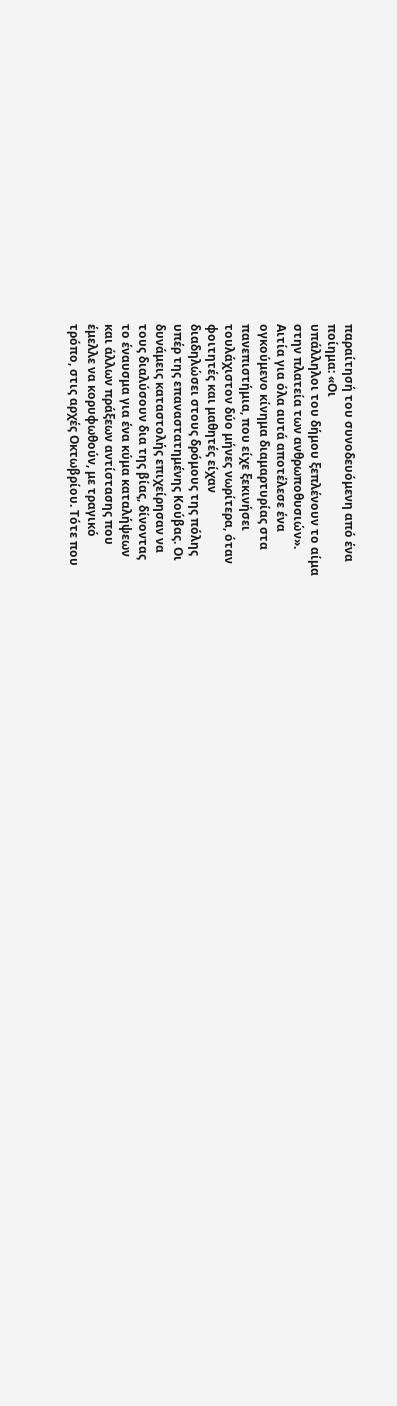παραίτησή του συνοδευόμενη από ένα
ποίημα: «Οι
υπάλληλοι του δήμου ξεπλένουν το αίμα
στην πλατεία των ανθρωποθυσιών».
Αιτία για όλα αυτά αποτέλεσε ένα
ογκούμενο κίνημα διαμαρτυρίας στα
πανεπιστήμια, που είχε ξεκινήσει
τουλάχιστον δύο μήνες νωρίτερα, όταν
φοιτητές και μαθητές είχαν
διαδηλώσει στους δρόμους της πόλης
υπέρ της επαναστατημένης Κούβας. Οι
δυνάμεις καταστολής επιχείρησαν να
τους διαλύσουν δια της βίας, δίνοντας
το έναυσμα για ένα κύμα καταλήψεων
και άλλων πράξεων αντίστασης που
έμελλε να κορυφωθούν, με τραγικό
τρόπο, στις αρχές Οκτωβρίου. Τότε που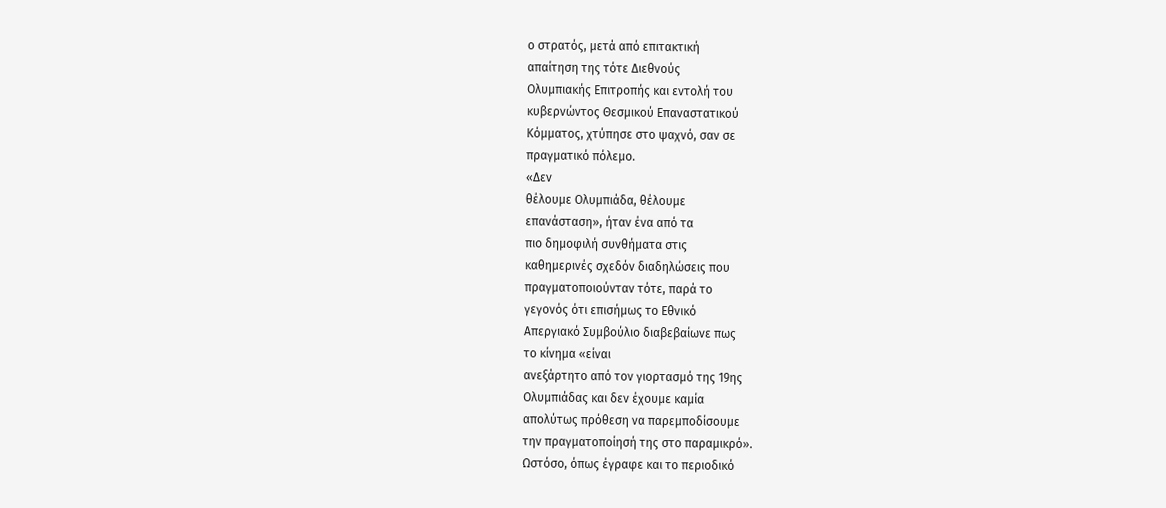ο στρατός, μετά από επιτακτική
απαίτηση της τότε Διεθνούς
Ολυμπιακής Επιτροπής και εντολή του
κυβερνώντος Θεσμικού Επαναστατικού
Κόμματος, χτύπησε στο ψαχνό, σαν σε
πραγματικό πόλεμο.
«Δεν
θέλουμε Ολυμπιάδα, θέλουμε
επανάσταση», ήταν ένα από τα
πιο δημοφιλή συνθήματα στις
καθημερινές σχεδόν διαδηλώσεις που
πραγματοποιούνταν τότε, παρά το
γεγονός ότι επισήμως το Εθνικό
Απεργιακό Συμβούλιο διαβεβαίωνε πως
το κίνημα «είναι
ανεξάρτητο από τον γιορτασμό της 19ης
Ολυμπιάδας και δεν έχουμε καμία
απολύτως πρόθεση να παρεμποδίσουμε
την πραγματοποίησή της στο παραμικρό».
Ωστόσο, όπως έγραφε και το περιοδικό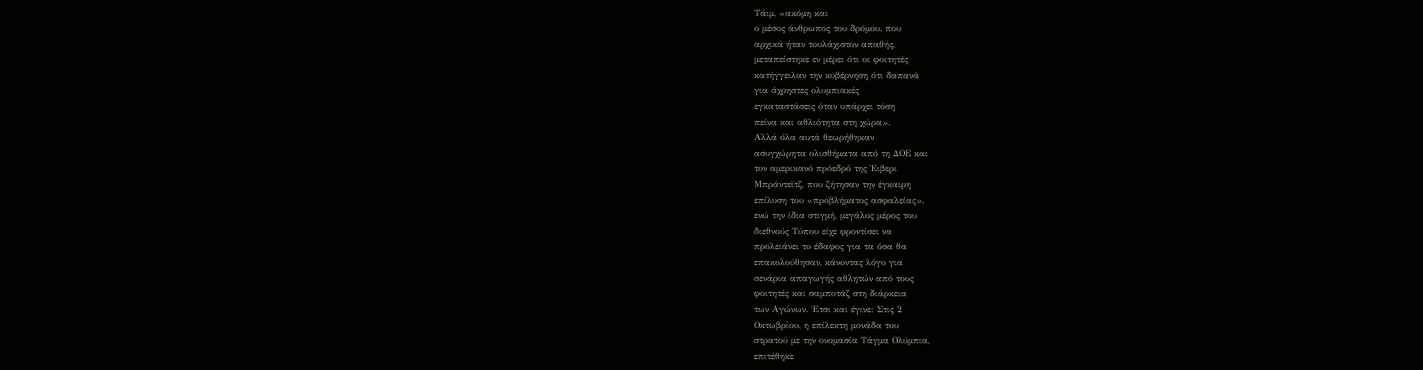Τάιμ, «ακόμη και
ο μέσος άνθρωπος του δρόμου, που
αρχικά ήταν τουλάχιστον απαθής,
μεταπείστηκε εν μέρει ότι οι φοιτητές
κατήγγειλαν την κυβέρνηση ότι δαπανά
για άχρηστες ολυμπιακές
εγκαταστάσεις όταν υπάρχει τόση
πείνα και αθλιότητα στη χώρα».
Αλλά όλα αυτά θεωρήθηκαν
ασυγχώρητα ολισθήματα από τη ΔΟΕ και
τον αμερικανό πρόεδρό της Έιβερι
Μπράντεϊτζ, που ζήτησαν την έγκαιρη
επίλυση του «προβλήματος ασφαλείας»,
ενώ την ίδια στιγμή, μεγάλος μέρος του
διεθνούς Τύπου είχε φροντίσει να
προλειάνει το έδαφος για τα όσα θα
επακολούθησαν, κάνοντας λόγο για
σενάρια απαγωγής αθλητών από τους
φοιτητές και σαμποτάζ στη διάρκεια
των Αγώνων. Έτσι και έγινε: Στις 2
Οκτωβρίου, η επίλεκτη μονάδα του
στρατού με την ονομασία Τάγμα Ολύμπια,
επιτέθηκε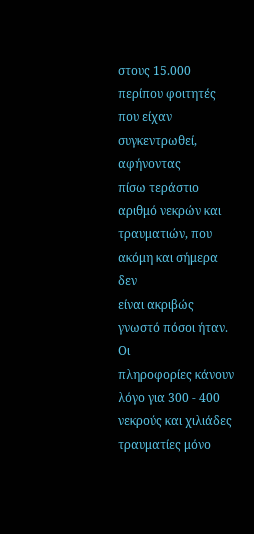στους 15.000 περίπου φοιτητές
που είχαν συγκεντρωθεί, αφήνοντας
πίσω τεράστιο αριθμό νεκρών και
τραυματιών, που ακόμη και σήμερα δεν
είναι ακριβώς γνωστό πόσοι ήταν. Οι
πληροφορίες κάνουν λόγο για 300 - 400
νεκρούς και χιλιάδες τραυματίες μόνο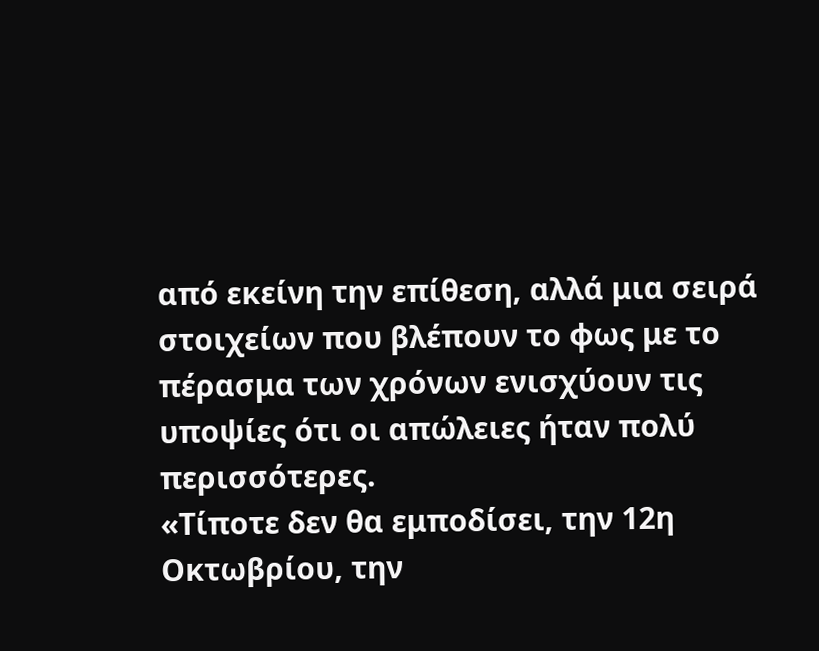από εκείνη την επίθεση, αλλά μια σειρά
στοιχείων που βλέπουν το φως με το
πέρασμα των χρόνων ενισχύουν τις
υποψίες ότι οι απώλειες ήταν πολύ
περισσότερες.
«Τίποτε δεν θα εμποδίσει, την 12η
Οκτωβρίου, την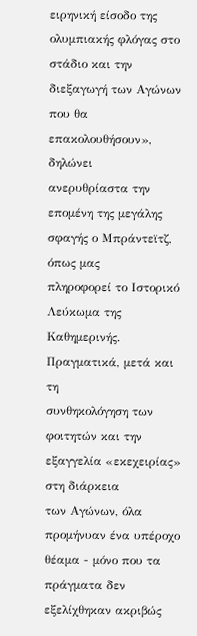ειρηνική είσοδο της
ολυμπιακής φλόγας στο στάδιο και την
διεξαγωγή των Αγώνων που θα
επακολουθήσουν», δηλώνει
ανερυθρίαστα την επομένη της μεγάλης
σφαγής ο Μπράντεϊτζ, όπως μας
πληροφορεί το Ιστορικό Λεύκωμα της
Καθημερινής. Πραγματικά, μετά και τη
συνθηκολόγηση των φοιτητών και την
εξαγγελία «εκεχειρίας» στη διάρκεια
των Αγώνων, όλα προμήνυαν ένα υπέροχο
θέαμα - μόνο που τα πράγματα δεν
εξελίχθηκαν ακριβώς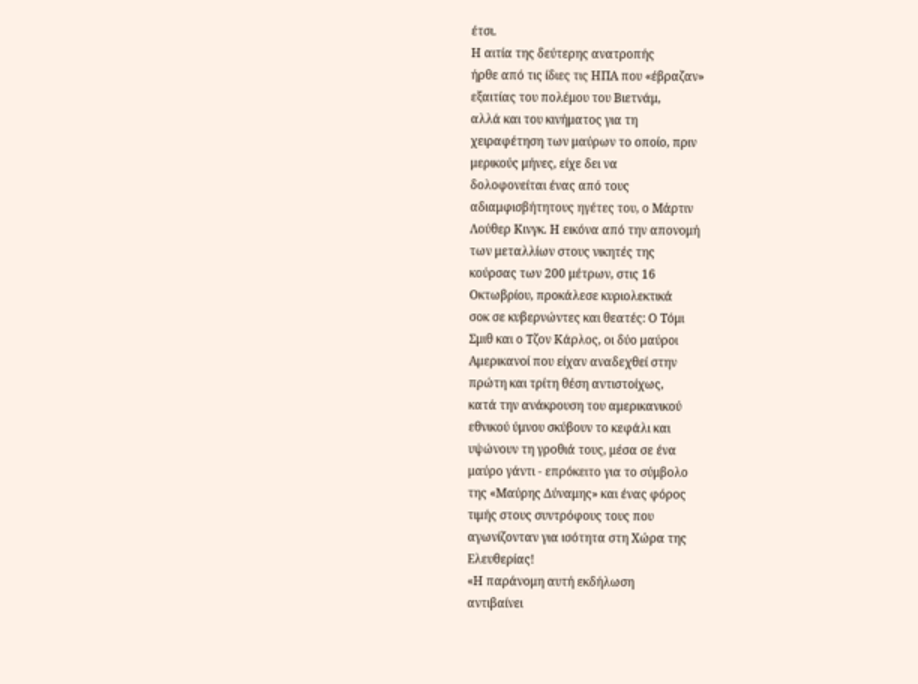έτσι.
Η αιτία της δεύτερης ανατροπής
ήρθε από τις ίδιες τις ΗΠΑ που «έβραζαν»
εξαιτίας του πολέμου του Βιετνάμ,
αλλά και του κινήματος για τη
χειραφέτηση των μαύρων το οποίο, πριν
μερικούς μήνες, είχε δει να
δολοφονείται ένας από τους
αδιαμφισβήτητους ηγέτες του, ο Μάρτιν
Λούθερ Κινγκ. Η εικόνα από την απονομή
των μεταλλίων στους νικητές της
κούρσας των 200 μέτρων, στις 16
Οκτωβρίου, προκάλεσε κυριολεκτικά
σοκ σε κυβερνώντες και θεατές: Ο Τόμι
Σμιθ και ο Τζον Κάρλος, οι δύο μαύροι
Αμερικανοί που είχαν αναδεχθεί στην
πρώτη και τρίτη θέση αντιστοίχως,
κατά την ανάκρουση του αμερικανικού
εθνικού ύμνου σκύβουν το κεφάλι και
υψώνουν τη γροθιά τους, μέσα σε ένα
μαύρο γάντι - επρόκειτο για το σύμβολο
της «Μαύρης Δύναμης» και ένας φόρος
τιμής στους συντρόφους τους που
αγωνίζονταν για ισότητα στη Χώρα της
Ελευθερίας!
«Η παράνομη αυτή εκδήλωση
αντιβαίνει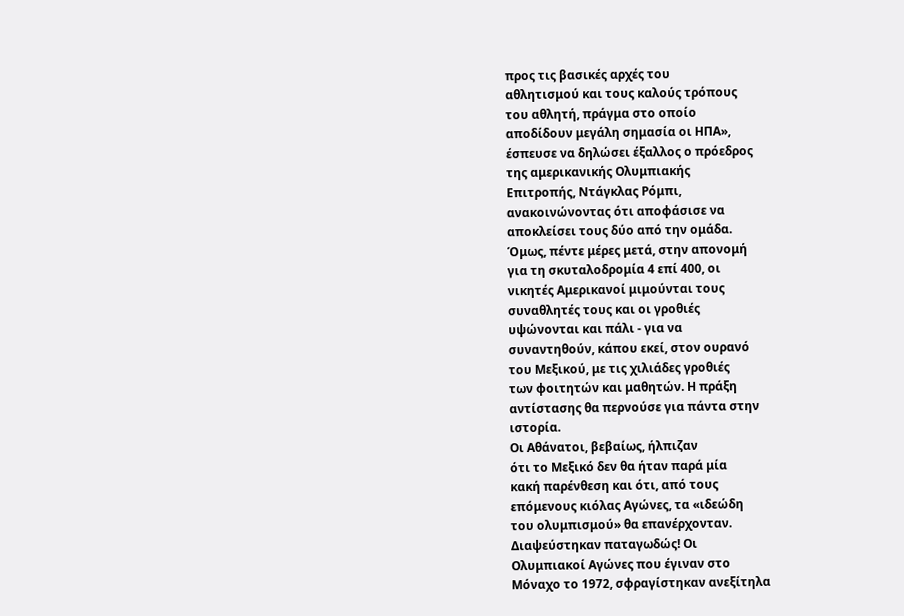προς τις βασικές αρχές του
αθλητισμού και τους καλούς τρόπους
του αθλητή, πράγμα στο οποίο
αποδίδουν μεγάλη σημασία οι ΗΠΑ»,
έσπευσε να δηλώσει έξαλλος ο πρόεδρος
της αμερικανικής Ολυμπιακής
Επιτροπής, Ντάγκλας Ρόμπι,
ανακοινώνοντας ότι αποφάσισε να
αποκλείσει τους δύο από την ομάδα.
Όμως, πέντε μέρες μετά, στην απονομή
για τη σκυταλοδρομία 4 επί 400, οι
νικητές Αμερικανοί μιμούνται τους
συναθλητές τους και οι γροθιές
υψώνονται και πάλι - για να
συναντηθούν, κάπου εκεί, στον ουρανό
του Μεξικού, με τις χιλιάδες γροθιές
των φοιτητών και μαθητών. Η πράξη
αντίστασης θα περνούσε για πάντα στην
ιστορία.
Οι Αθάνατοι, βεβαίως, ήλπιζαν
ότι το Μεξικό δεν θα ήταν παρά μία
κακή παρένθεση και ότι, από τους
επόμενους κιόλας Αγώνες, τα «ιδεώδη
του ολυμπισμού» θα επανέρχονταν.
Διαψεύστηκαν παταγωδώς! Οι
Ολυμπιακοί Αγώνες που έγιναν στο
Μόναχο το 1972, σφραγίστηκαν ανεξίτηλα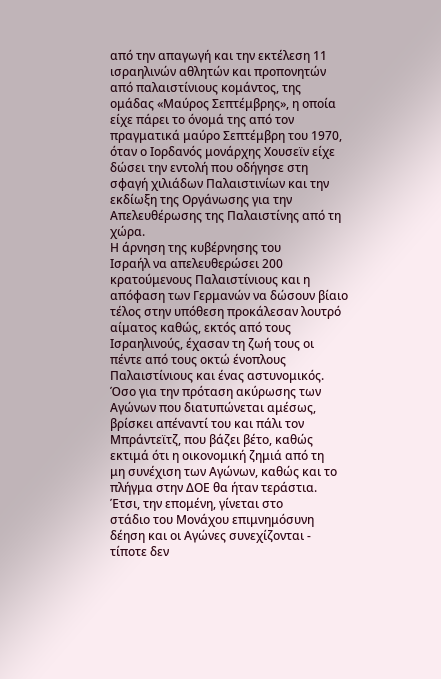από την απαγωγή και την εκτέλεση 11
ισραηλινών αθλητών και προπονητών
από παλαιστίνιους κομάντος, της
ομάδας «Μαύρος Σεπτέμβρης», η οποία
είχε πάρει το όνομά της από τον
πραγματικά μαύρο Σεπτέμβρη του 1970,
όταν ο Ιορδανός μονάρχης Χουσεϊν είχε
δώσει την εντολή που οδήγησε στη
σφαγή χιλιάδων Παλαιστινίων και την
εκδίωξη της Οργάνωσης για την
Απελευθέρωσης της Παλαιστίνης από τη
χώρα.
Η άρνηση της κυβέρνησης του
Ισραήλ να απελευθερώσει 200
κρατούμενους Παλαιστίνιους και η
απόφαση των Γερμανών να δώσουν βίαιο
τέλος στην υπόθεση προκάλεσαν λουτρό
αίματος καθώς, εκτός από τους
Ισραηλινούς, έχασαν τη ζωή τους οι
πέντε από τους οκτώ ένοπλους
Παλαιστίνιους και ένας αστυνομικός.
Όσο για την πρόταση ακύρωσης των
Αγώνων που διατυπώνεται αμέσως,
βρίσκει απέναντί του και πάλι τον
Μπράντεϊτζ, που βάζει βέτο, καθώς
εκτιμά ότι η οικονομική ζημιά από τη
μη συνέχιση των Αγώνων, καθώς και το
πλήγμα στην ΔΟΕ θα ήταν τεράστια.
Έτσι, την επομένη, γίνεται στο
στάδιο του Μονάχου επιμνημόσυνη
δέηση και οι Αγώνες συνεχίζονται -
τίποτε δεν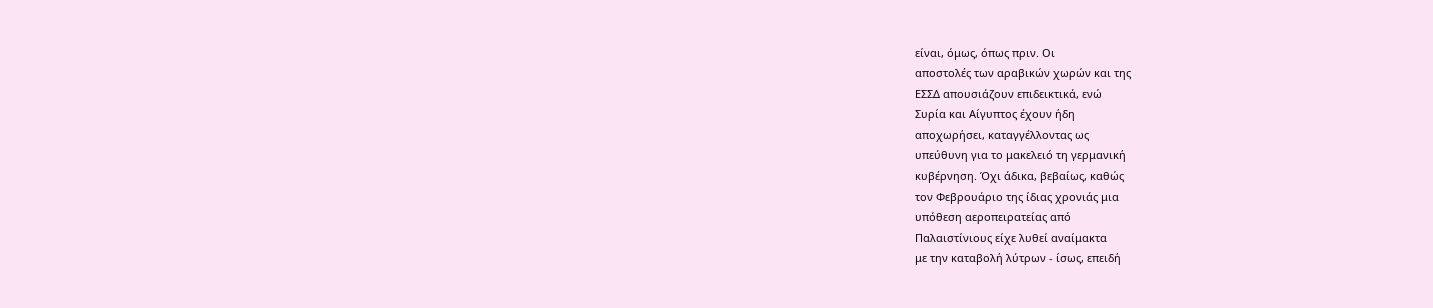είναι, όμως, όπως πριν. Οι
αποστολές των αραβικών χωρών και της
ΕΣΣΔ απουσιάζουν επιδεικτικά, ενώ
Συρία και Αίγυπτος έχουν ήδη
αποχωρήσει, καταγγέλλοντας ως
υπεύθυνη για το μακελειό τη γερμανική
κυβέρνηση. Όχι άδικα, βεβαίως, καθώς
τον Φεβρουάριο της ίδιας χρονιάς μια
υπόθεση αεροπειρατείας από
Παλαιστίνιους είχε λυθεί αναίμακτα
με την καταβολή λύτρων - ίσως, επειδή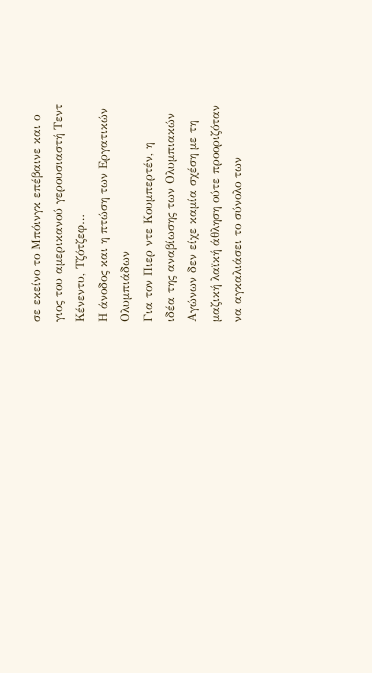σε εκείνο το Μπόινγκ επέβαινε και ο
γιος του αμερικανού γερουσιαστή Τεντ
Κένεντυ, Τζότζεφ…
Η άνοδος και η πτώση των Εργατικών
Ολυμπιάδων
Για τον Πιερ ντε Κουμπερτέν, η
ιδέα της αναβίωσης των Ολυμπιακών
Αγώνων δεν είχε καμία σχέση με τη
μαζική λαϊκή άθληση ούτε προοριζόταν
να αγκαλιάσει το σύνολο των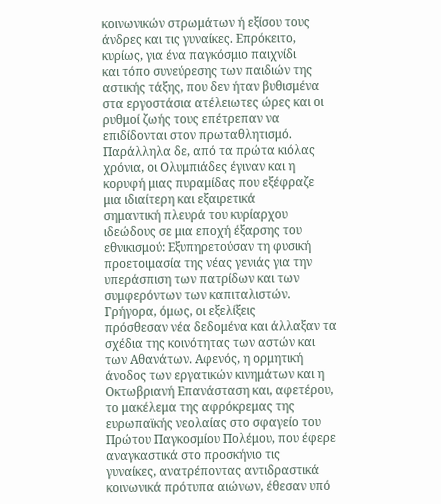κοινωνικών στρωμάτων ή εξίσου τους
άνδρες και τις γυναίκες. Επρόκειτο,
κυρίως, για ένα παγκόσμιο παιχνίδι
και τόπο συνεύρεσης των παιδιών της
αστικής τάξης, που δεν ήταν βυθισμένα
στα εργοστάσια ατέλειωτες ώρες και οι
ρυθμοί ζωής τους επέτρεπαν να
επιδίδονται στον πρωταθλητισμό.
Παράλληλα δε, από τα πρώτα κιόλας
χρόνια, οι Ολυμπιάδες έγιναν και η
κορυφή μιας πυραμίδας που εξέφραζε
μια ιδιαίτερη και εξαιρετικά
σημαντική πλευρά του κυρίαρχου
ιδεώδους σε μια εποχή έξαρσης του
εθνικισμού: Εξυπηρετούσαν τη φυσική
προετοιμασία της νέας γενιάς για την
υπεράσπιση των πατρίδων και των
συμφερόντων των καπιταλιστών.
Γρήγορα, όμως, οι εξελίξεις
πρόσθεσαν νέα δεδομένα και άλλαξαν τα
σχέδια της κοινότητας των αστών και
των Αθανάτων. Αφενός, η ορμητική
άνοδος των εργατικών κινημάτων και η
Οκτωβριανή Επανάσταση και, αφετέρου,
το μακέλεμα της αφρόκρεμας της
ευρωπαϊκής νεολαίας στο σφαγείο του
Πρώτου Παγκοσμίου Πολέμου, που έφερε
αναγκαστικά στο προσκήνιο τις
γυναίκες, ανατρέποντας αντιδραστικά
κοινωνικά πρότυπα αιώνων, έθεσαν υπό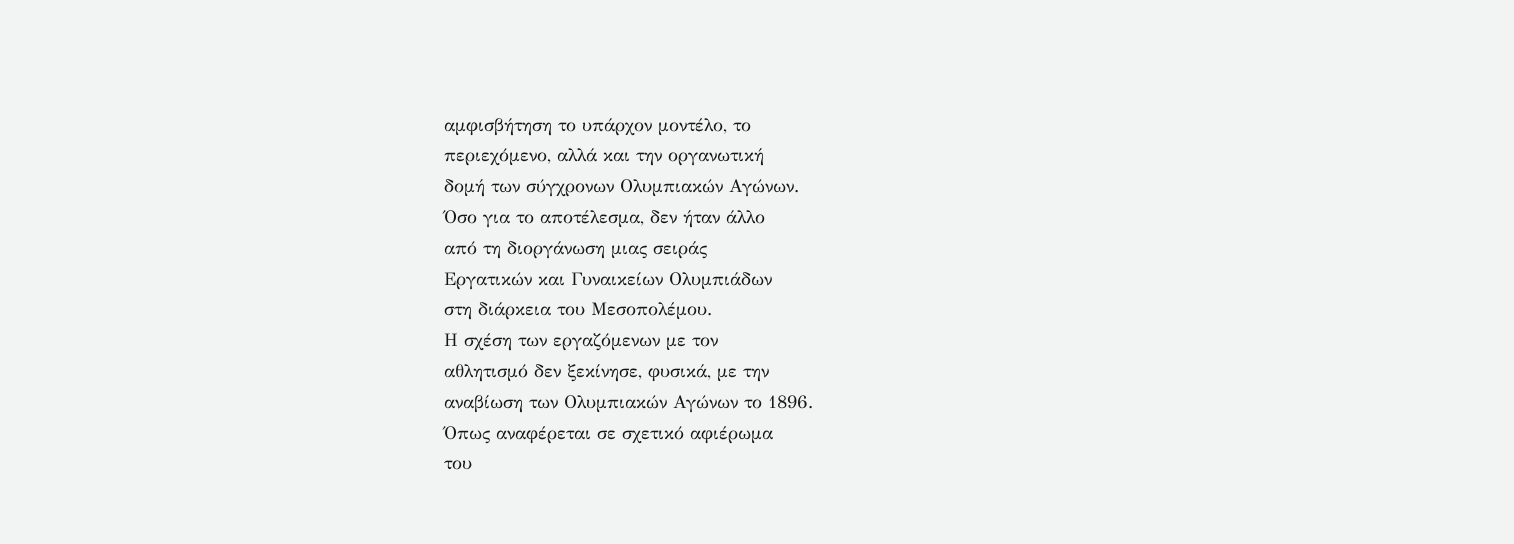αμφισβήτηση το υπάρχον μοντέλο, το
περιεχόμενο, αλλά και την οργανωτική
δομή των σύγχρονων Ολυμπιακών Αγώνων.
Όσο για το αποτέλεσμα, δεν ήταν άλλο
από τη διοργάνωση μιας σειράς
Εργατικών και Γυναικείων Ολυμπιάδων
στη διάρκεια του Μεσοπολέμου.
Η σχέση των εργαζόμενων με τον
αθλητισμό δεν ξεκίνησε, φυσικά, με την
αναβίωση των Ολυμπιακών Αγώνων το 1896.
Όπως αναφέρεται σε σχετικό αφιέρωμα
του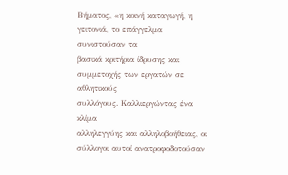Βήματος, «η κοινή καταγωγή, η
γειτονιά, το επάγγελμα συνιστούσαν τα
βασικά κριτήρια ίδρυσης και
συμμετοχής των εργατών σε αθλητικούς
συλλόγους. Καλλιεργώντας ένα κλίμα
αλληλεγγύης και αλληλοβοήθειας, οι
σύλλογοι αυτοί ανατροφοδοτούσαν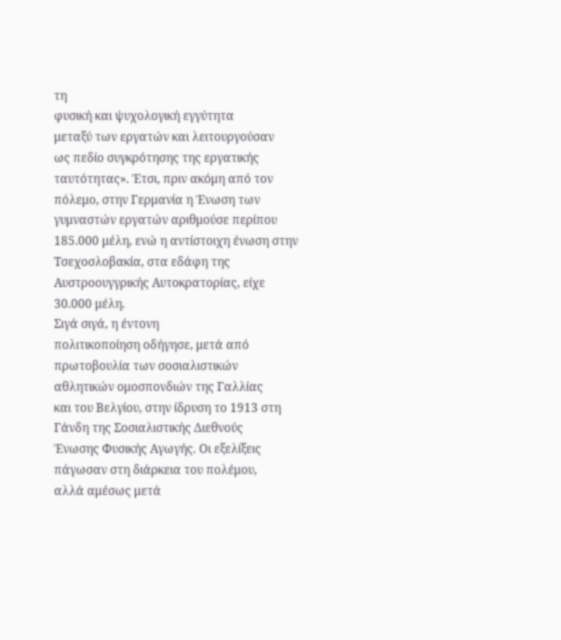τη
φυσική και ψυχολογική εγγύτητα
μεταξύ των εργατών και λειτουργούσαν
ως πεδίο συγκρότησης της εργατικής
ταυτότητας». Έτσι, πριν ακόμη από τον
πόλεμο, στην Γερμανία η Ένωση των
γυμναστών εργατών αριθμούσε περίπου
185.000 μέλη, ενώ η αντίστοιχη ένωση στην
Τσεχοσλοβακία, στα εδάφη της
Αυστροουγγρικής Αυτοκρατορίας, είχε
30.000 μέλη.
Σιγά σιγά, η έντονη
πολιτικοποίηση οδήγησε, μετά από
πρωτοβουλία των σοσιαλιστικών
αθλητικών ομοσπονδιών της Γαλλίας
και του Βελγίου, στην ίδρυση το 1913 στη
Γάνδη της Σοσιαλιστικής Διεθνούς
Ένωσης Φυσικής Αγωγής. Οι εξελίξεις
πάγωσαν στη διάρκεια του πολέμου,
αλλά αμέσως μετά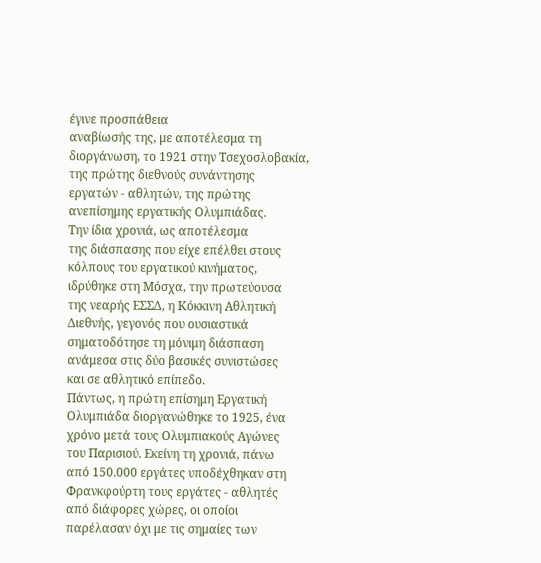έγινε προσπάθεια
αναβίωσής της, με αποτέλεσμα τη
διοργάνωση, το 1921 στην Τσεχοσλοβακία,
της πρώτης διεθνούς συνάντησης
εργατών - αθλητών, της πρώτης
ανεπίσημης εργατικής Ολυμπιάδας.
Την ίδια χρονιά, ως αποτέλεσμα
της διάσπασης που είχε επέλθει στους
κόλπους του εργατικού κινήματος,
ιδρύθηκε στη Μόσχα, την πρωτεύουσα
της νεαρής ΕΣΣΔ, η Κόκκινη Αθλητική
Διεθνής, γεγονός που ουσιαστικά
σηματοδότησε τη μόνιμη διάσπαση
ανάμεσα στις δύο βασικές συνιστώσες
και σε αθλητικό επίπεδο.
Πάντως, η πρώτη επίσημη Εργατική
Ολυμπιάδα διοργανώθηκε το 1925, ένα
χρόνο μετά τους Ολυμπιακούς Αγώνες
του Παρισιού. Εκείνη τη χρονιά, πάνω
από 150.000 εργάτες υποδέχθηκαν στη
Φρανκφούρτη τους εργάτες - αθλητές
από διάφορες χώρες, οι οποίοι
παρέλασαν όχι με τις σημαίες των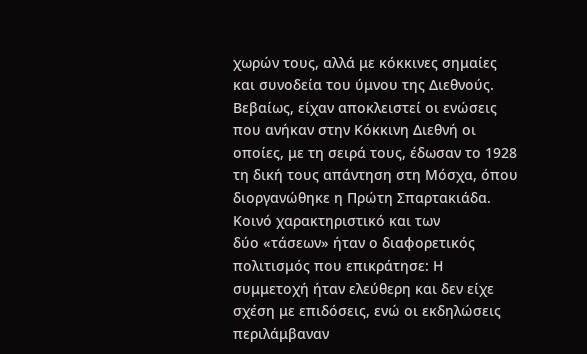χωρών τους, αλλά με κόκκινες σημαίες
και συνοδεία του ύμνου της Διεθνούς.
Βεβαίως, είχαν αποκλειστεί οι ενώσεις
που ανήκαν στην Κόκκινη Διεθνή οι
οποίες, με τη σειρά τους, έδωσαν το 1928
τη δική τους απάντηση στη Μόσχα, όπου
διοργανώθηκε η Πρώτη Σπαρτακιάδα.
Κοινό χαρακτηριστικό και των
δύο «τάσεων» ήταν ο διαφορετικός
πολιτισμός που επικράτησε: Η
συμμετοχή ήταν ελεύθερη και δεν είχε
σχέση με επιδόσεις, ενώ οι εκδηλώσεις
περιλάμβαναν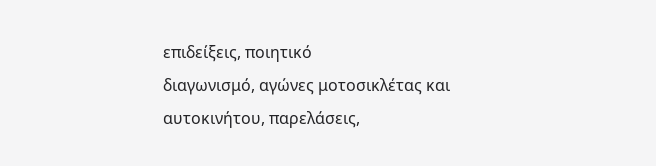επιδείξεις, ποιητικό
διαγωνισμό, αγώνες μοτοσικλέτας και
αυτοκινήτου, παρελάσεις,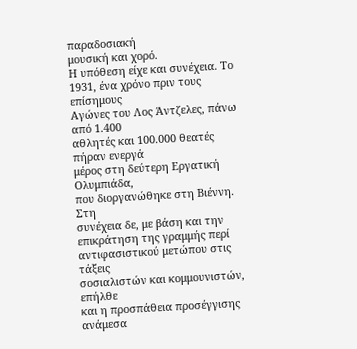παραδοσιακή
μουσική και χορό.
Η υπόθεση είχε και συνέχεια. Το
1931, ένα χρόνο πριν τους επίσημους
Αγώνες του Λος Άντζελες, πάνω από 1.400
αθλητές και 100.000 θεατές πήραν ενεργά
μέρος στη δεύτερη Εργατική Ολυμπιάδα,
που διοργανώθηκε στη Βιέννη. Στη
συνέχεια δε, με βάση και την
επικράτηση της γραμμής περί
αντιφασιστικού μετώπου στις τάξεις
σοσιαλιστών και κομμουνιστών, επήλθε
και η προσπάθεια προσέγγισης ανάμεσα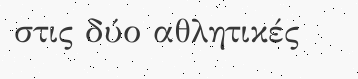στις δύο αθλητικές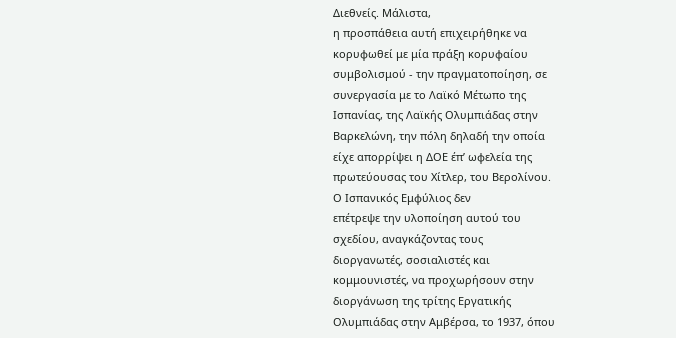Διεθνείς. Μάλιστα,
η προσπάθεια αυτή επιχειρήθηκε να
κορυφωθεί με μία πράξη κορυφαίου
συμβολισμού - την πραγματοποίηση, σε
συνεργασία με το Λαϊκό Μέτωπο της
Ισπανίας, της Λαϊκής Ολυμπιάδας στην
Βαρκελώνη, την πόλη δηλαδή την οποία
είχε απορρίψει η ΔΟΕ έπ’ ωφελεία της
πρωτεύουσας του Χίτλερ, του Βερολίνου.
Ο Ισπανικός Εμφύλιος δεν
επέτρεψε την υλοποίηση αυτού του
σχεδίου, αναγκάζοντας τους
διοργανωτές, σοσιαλιστές και
κομμουνιστές, να προχωρήσουν στην
διοργάνωση της τρίτης Εργατικής
Ολυμπιάδας στην Αμβέρσα, το 1937, όπου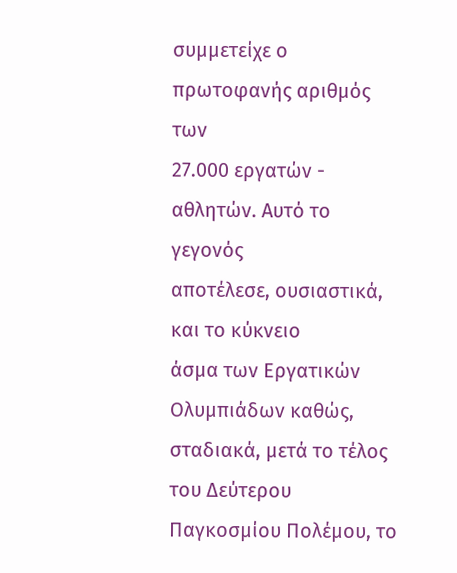συμμετείχε ο πρωτοφανής αριθμός των
27.000 εργατών - αθλητών. Αυτό το γεγονός
αποτέλεσε, ουσιαστικά, και το κύκνειο
άσμα των Εργατικών Ολυμπιάδων καθώς,
σταδιακά, μετά το τέλος του Δεύτερου
Παγκοσμίου Πολέμου, το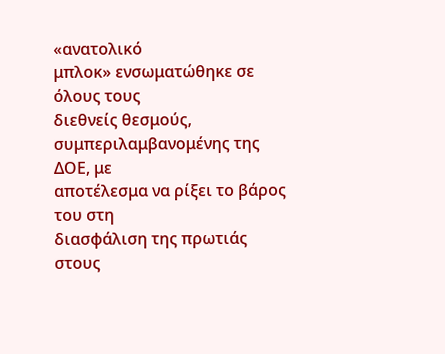«ανατολικό
μπλοκ» ενσωματώθηκε σε όλους τους
διεθνείς θεσμούς,
συμπεριλαμβανομένης της ΔΟΕ, με
αποτέλεσμα να ρίξει το βάρος του στη
διασφάλιση της πρωτιάς στους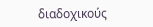διαδοχικούς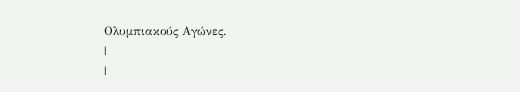Ολυμπιακούς Αγώνες.
|
|